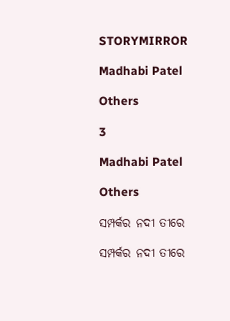STORYMIRROR

Madhabi Patel

Others

3

Madhabi Patel

Others

ସମ୍ପର୍କର ନଦୀ ତୀରେ

ସମ୍ପର୍କର ନଦୀ ତୀରେ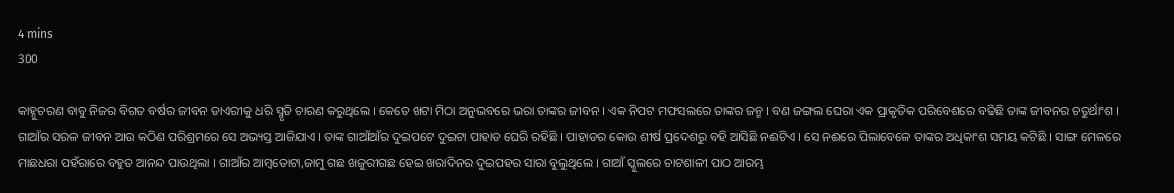4 mins
300

କାହ୍ନୁଚରଣ ବାବୁ ନିଜର ବିଗତ ବର୍ଷର ଜୀବନ ଡାଏରୀକୁ ଧରି ସ୍ମୃତି ଚାରଣ କରୁଥିଲେ । କେତେ ଖଟା ମିଠା ଅନୁଭବରେ ଭରା ତାଙ୍କର ଜୀବନ । ଏକ ନିପଟ ମଫସଲରେ ତାଙ୍କର ଜନ୍ମ । ବଣ ଜଙ୍ଗଲ ଘେରା ଏକ ପ୍ରାକୃତିକ ପରିବେଶରେ ବଢିଛି ତାଙ୍କ ଜୀବନର ଚତୁର୍ଥାଂଶ । ଗାଆଁର ସରଳ ଜୀବନ ଆଉ କଠିଣ ପରିଶ୍ରମରେ ସେ ଅଭ୍ୟସ୍ତ ଆଜିଯାଏ । ତାଙ୍କ ଗାଆଁଆଁର ଦୁଇପଟେ ଦୁଇଟା ପାହାଡ ଘେରି ରହିଛି । ପାହାଡର କୋଉ ଶୀର୍ଷ ପ୍ରଦେଶରୁ ବହି ଆସିଛି ନଈଟିଏ । ସେ ନଈରେ ପିଲାବେଳେ ତାଙ୍କର ଅଧିକାଂଶ ସମୟ କଟିଛି । ସାଙ୍ଗ ମେଳରେ ମାଛଧରା ପହଁରାରେ ବହୁତ ଆନନ୍ଦ ପାଉଥିଲା । ଗାଆଁର ଆମ୍ବତୋଟା,ଜାମୁ ଗଛ ଖଜୁରୀଗଛ ହେଇ ଖରାଦିନର ଦୁଇପହର ସାରା ବୁଲୁଥିଲେ । ଗାଆଁ ସ୍କୁଲରେ ଚାଟଶାଳୀ ପାଠ ଆରମ୍ଭ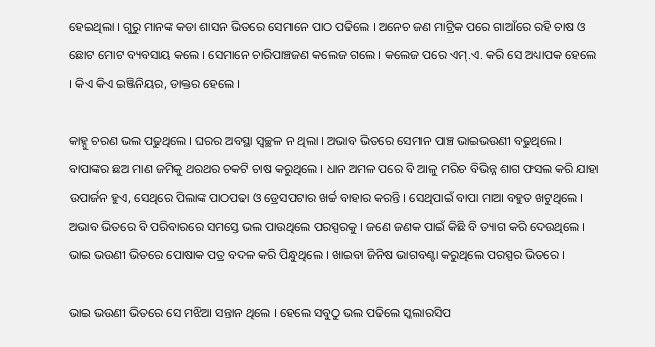ହେଇଥିଲା । ଗୁରୁ ମାନଙ୍କ କଡା ଶାସନ ଭିତରେ ସେମାନେ ପାଠ ପଢିଲେ । ଅନେଚ ଜଣ ମାଟ୍ରିକ ପରେ ଗାଆଁରେ ରହି ଚାଷ ଓ ଛୋଟ ମୋଟ ବ୍ୟବସାୟ କଲେ । ସେମାନେ ଚାରିପାଞ୍ଚଜଣ କଲେଜ ଗଲେ । କଲେଜ ପରେ ଏମ୍.ଏ. କରି ସେ ଅଧ୍ୟାପକ ହେଲେ । କିଏ କିଏ ଇଞ୍ଜିନିୟର, ଡାକ୍ତର ହେଲେ ।

କାହ୍ନୁ ଚରଣ ଭଲ ପଢୁଥିଲେ । ଘରର ଅବସ୍ଥା ସ୍ୱଚ୍ଛଳ ନ ଥିଲା । ଅଭାବ ଭିତରେ ସେମାନ ପାଞ୍ଚ ଭାଇଭଉଣୀ ବଢୁଥିଲେ । ବାପାଙ୍କର ଛଅ ମାଣ ଜମିକୁ ଥରଥର ଚକଟି ଚାଷ କରୁଥିଲେ । ଧାନ ଅମଳ ପରେ ବି ଆଳୁ ମରିଚ ବିଭିନ୍ନ ଶାଗ ଫସଲ କରି ଯାହା ଉପାର୍ଜନ ହୁଏ, ସେଥିରେ ପିଲାଙ୍କ ପାଠପଢା ଓ ଡ୍ରେସପଟାର ଖର୍ଚ୍ଚ ବାହାର କରନ୍ତି । ସେଥିପାଇଁ ବାପା ମାଆ ବହୁତ ଖଟୁଥିଲେ । ଅଭାବ ଭିତରେ ବି ପରିବାରରେ ସମସ୍ତେ ଭଲ ପାଉଥିଲେ ପରସ୍ପରକୁ । ଜଣେ ଜଣକ ପାଇଁ କିଛି ବି ତ୍ୟାଗ କରି ଦେଉଥିଲେ । ଭାଇ ଭଉଣୀ ଭିତରେ ପୋଷାକ ପତ୍ର ବଦଳ କରି ପିନ୍ଧୁଥିଲେ । ଖାଇବା ଜିନିଷ ଭାଗବଣ୍ଟା କରୁଥିଲେ ପରସ୍ପର ଭିତରେ ।

ଭାଇ ଭଉଣୀ ଭିତରେ ସେ ମଝିଆ ସନ୍ତାନ ଥିଲେ । ହେଲେ ସବୁଠୁ ଭଲ ପଢିଲେ ସ୍କଲାରସିପ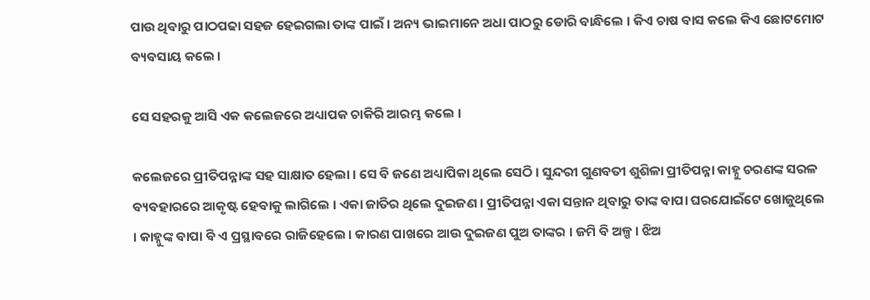ପାଉ ଥିବାରୁ ପାଠପଢା ସହଜ ହେଇଗଲା ତାଙ୍କ ପାଇଁ । ଅନ୍ୟ ଭାଇମାନେ ଅଧା ପାଠରୁ ଡୋରି ବାନ୍ଧିଲେ । କିଏ ଚାଷ ବାସ କଲେ କିଏ ଛୋଟମୋଟ ବ୍ୟବସାୟ କଲେ ।

ସେ ସହରକୁ ଆସି ଏକ କଲେଜରେ ଅଧ୍ୟାପକ ଚାକିରି ଆରମ୍ଭ କଲେ ।

କଲେଜରେ ପ୍ରୀତିପନ୍ନାଙ୍କ ସହ ସାକ୍ଷାତ ହେଲା । ସେ ବି ଜଣେ ଅଧ୍ୟାପିକା ଥିଲେ ସେଠି । ସୁନ୍ଦରୀ ଗୁଣବତୀ ଶୁଶିଳା ପ୍ରୀତିପନ୍ନା କାହ୍ନୁ ଚରଣଙ୍କ ସରଳ ବ୍ୟବହାରରେ ଆକୃଷ୍ଟ ହେବାକୁ ଲାଗିଲେ । ଏକା ଜାତିର ଥିଲେ ଦୁଇଜଣ । ପ୍ରୀତିପନ୍ନା ଏକା ସନ୍ତାନ ଥିବାରୁ ତାଙ୍କ ବାପା ଘରଯୋଇଁଟେ ଖୋଜୁଥିଲେ । କାହ୍ନୁଙ୍କ ବାପା ବି ଏ ପ୍ରସ୍ଥାବରେ ରାଜିହେଲେ । କାରଣ ପାଖରେ ଆଉ ଦୁଇଜଣ ପୁଅ ତାଙ୍କର । ଜମି ବି ଅଳ୍ପ । ଝିଅ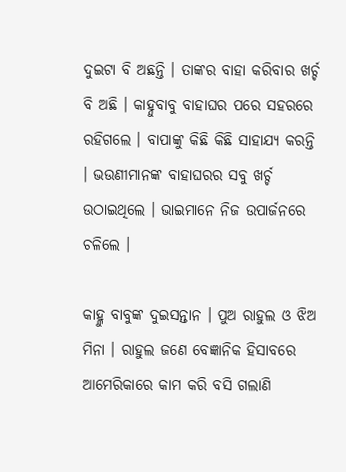ଦୁଇଟା ବି ଅଛନ୍ତି । ତାଙ୍କର ବାହା କରିବାର ଖର୍ଚ୍ଚ ବି ଅଛି । କାହ୍ନୁବାବୁ ବାହାଘର ପରେ ସହରରେ ରହିଗଲେ । ବାପାଙ୍କୁ କିଛି କିଛି ସାହାଯ୍ୟ କରନ୍ତି । ଭଉଣୀମାନଙ୍କ ବାହାଘରର ସବୁ ଖର୍ଚ୍ଚ ଉଠାଇଥିଲେ । ଭାଇମାନେ ନିଜ ଉପାର୍ଜନରେ ଚଳିଲେ ।

କାହ୍ଳୁ ବାବୁଙ୍କ ଦୁଇସନ୍ତାନ । ପୁଅ ରାହୁଲ ଓ ଝିଅ ମିନା । ରାହୁଲ ଜଣେ ବେଜ୍ଞାନିକ ହିସାବରେ ଆମେରିକାରେ କାମ କରି ବସି ଗଲାଣି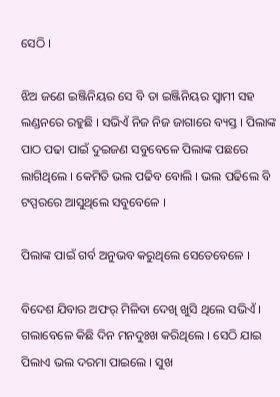ସେଠି ।

ଝିଅ ଜଣେ ଇଞ୍ଜିନିୟର ସେ ବି ତା ଇଞ୍ଜିନିୟର ସ୍ୱାମୀ ସହ ଲଣ୍ଡନରେ ରହୁଛି । ସଭିଏଁ ନିଜ ନିଜ ଜାଗାରେ ବ୍ୟସ୍ତ । ପିଲାଙ୍କ ପାଠ ପଢା ପାଇଁ ଦୁଇଜଣ ସବୁବେଳେ ପିଲାଙ୍କ ପଛରେ ଲାଗିଥିଲେ । କେମିତି ଭଲ ପଢିବ ବୋଲି । ଭଲ ପଢିଲେ ବି ଟପ୍ପରରେ ଆସୁଥିଲେ ସବୁବେଳେ ।

ପିଲାଙ୍କ ପାଇଁ ଗର୍ବ ଅନୁଭବ କରୁଥିଲେ ସେତେବେଳେ ।

ବିଦେଶ ଯିବାର ଅଫର୍ ମିଳିବା ଦେଖି ଖୁସି ଥିଲେ ସଭିଏଁ । ଗଲାବେଳେ କିଛି ଦିନ ମନଦୁଃଖ କରିଥିଲେ । ସେଠି ଯାଇ ପିଲାଏ ଭଲ ଦରମା ପାଇଲେ । ସୁଖ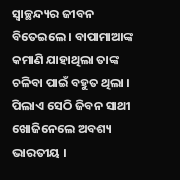ସ୍ୱାଚ୍ଛନ୍ଦ୍ୟର ଜୀବନ ବିତେଇଲେ । ବାପାମାଆଙ୍କ କମାଣି ଯାହାଥିଲା ତାଙ୍କ ଚଳିବା ପାଇଁ ବହୁତ ଥିଲା । ପିଲାଏ ସେଠି ଜିବନ ସାଥୀ ଖୋଜିନେଲେ ଅବଶ୍ୟ ଭାରତୀୟ ।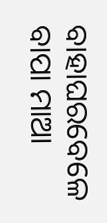ବାହାଘରବେଳେ ବାପା ମାଆ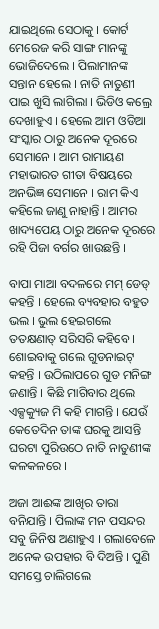ଯାଇଥିଲେ ସେଠାକୁ । କୋର୍ଟ ମେରେଜ କରି ସାଙ୍ଗ ମାନଙ୍କୁ ଭୋଜିଦେଲେ । ପିଲାମାନଙ୍କ ସନ୍ତାନ ହେଲେ । ନାତି ନାତୁଣୀ ପାଇ ଖୁସି ଲାଗିଲା । ଭିଡିଓ କଲ୍ରେ ଦେଖାହୁଏ । ହେଲେ ଆମ ଓଡିଆ ସଂସ୍କାର ଠାରୁ ଅନେକ ଦୂରରେ ସେମାନେ । ଆମ ରାମାୟଣ ମହାଭାରତ ଗୀତା ବିଷୟରେ ଅନଭିଜ୍ଞ ସେମାନେ । ରାମ କିଏ କହିଲେ ଜାଣୁ ନାହାନ୍ତି । ଆମର ଖାଦ୍ୟପେୟ ଠାରୁ ଅନେକ ଦୂରରେ ରହି ପିଜା ବର୍ଗର ଖାଉଛନ୍ତି ।

ବାପା ମାଆ ବଦଳରେ ମମ୍ ଡେଡ୍ କହନ୍ତି । ହେଲେ ବ୍ୟବହାର ବହୁତ ଭଲ । ଭୁଲ ହେଇଗଲେ ତତକ୍ଷଣାତ୍ ସରିସରି କହିବେ । ଶୋଇବାକୁ ଗଲେ ଗୁଡନାଇଟ୍ କହନ୍ତି । ଉଠିଲାପରେ ଗୁଡ ମନିଙ୍ଗ ଜଣାନ୍ତି । କିଛି ମାଗିବାର ଥିଲେ ଏକ୍ସକ୍ୟୁଜ ମି କହି ମାଗନ୍ତି । ଯେଉଁ କେତେଦିନ ତାଙ୍କ ଘରକୁ ଆସନ୍ତି ଘରଟା ପୁରିଉଠେ ନାତି ନାତୁଣୀଙ୍କ କଳକଳରେ ।

ଅଜା ଆଈଙ୍କ ଆଖିର ତାରା ବନିଯାନ୍ତି । ପିଲାଙ୍କ ମନ ପସନ୍ଦର ସବୁ ଜିନିଷ ଅଣାହୁଏ । ଗଲାବେଳେ ଅନେକ ଉପହାର ବି ଦିଅନ୍ତି । ପୁଣି ସମସ୍ତେ ଚାଲିଗଲେ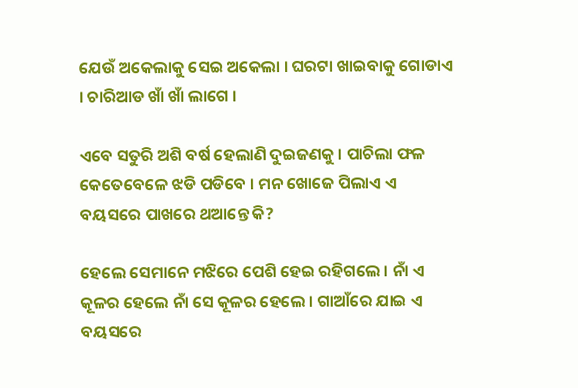ଯେଉଁ ଅକେଲାକୁ ସେଇ ଅକେଲା । ଘରଟା ଖାଇବାକୁ ଗୋଡାଏ । ଚାରିଆଡ ଖାଁ ଖାଁ ଲାଗେ ।

ଏବେ ସତୁରି ଅଶି ବର୍ଷ ହେଲାଣି ଦୁଇଜଣକୁ । ପାଚିଲା ଫଳ କେତେବେଳେ ଝଡି ପଡିବେ । ମନ ଖୋଜେ ପିଲାଏ ଏ ବୟସରେ ପାଖରେ ଥଆନ୍ତେ କି?

ହେଲେ ସେମାନେ ମଝିରେ ପେଶି ହେଇ ରହିଗଲେ । ନାଁ ଏ କୂଳର ହେଲେ ନାଁ ସେ କୂଳର ହେଲେ । ଗାଆଁରେ ଯାଇ ଏ ବୟସରେ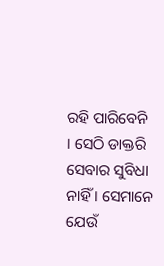ରହି ପାରିବେନି । ସେଠି ଡାକ୍ତରି ସେବାର ସୁବିଧା ନାହିଁ । ସେମାନେ ଯେଉଁ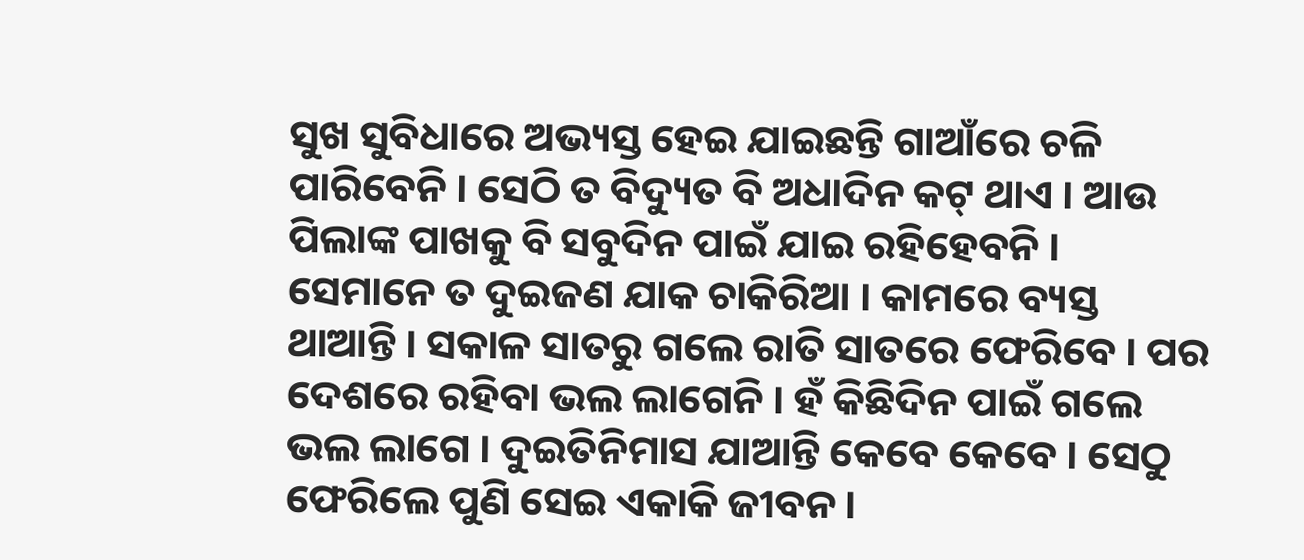ସୁଖ ସୁବିଧାରେ ଅଭ୍ୟସ୍ତ ହେଇ ଯାଇଛନ୍ତି ଗାଆଁରେ ଚଳି ପାରିବେନି । ସେଠି ତ ବିଦ୍ୟୁତ ବି ଅଧାଦିନ କଟ୍ ଥାଏ । ଆଉ ପିଲାଙ୍କ ପାଖକୁ ବି ସବୁଦିନ ପାଇଁ ଯାଇ ରହିହେବନି । ସେମାନେ ତ ଦୁଇଜଣ ଯାକ ଚାକିରିଆ । କାମରେ ବ୍ୟସ୍ତ ଥାଆନ୍ତି । ସକାଳ ସାତରୁ ଗଲେ ରାତି ସାତରେ ଫେରିବେ । ପର ଦେଶରେ ରହିବା ଭଲ ଲାଗେନି । ହଁ କିଛିଦିନ ପାଇଁ ଗଲେ ଭଲ ଲାଗେ । ଦୁଇତିନିମାସ ଯାଆନ୍ତି କେବେ କେବେ । ସେଠୁ ଫେରିଲେ ପୁଣି ସେଇ ଏକାକି ଜୀବନ ।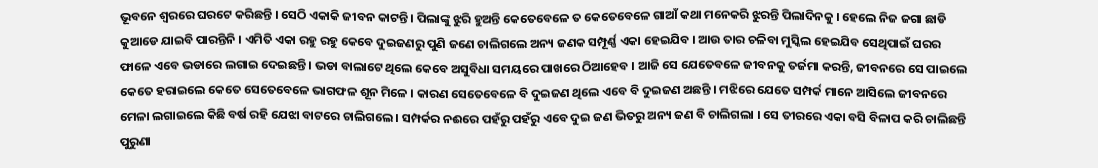ଭୂବନେ ଶ୍ବରରେ ଘରଟେ କରିଛନ୍ତି । ସେଠି ଏକାକି ଜୀବନ କାଟନ୍ତି । ପିଲାଙ୍କୁ ଝୁରି ହୁଅନ୍ତି କେତେବେଳେ ତ କେତେବେଳେ ଗାଆଁ କଥା ମନେକରି ଝୁରନ୍ତି ପିଲାଦିନକୁ । ହେଲେ ନିଜ ଜଗା ଛାଡି କୁଆଡେ ଯାଇବି ପାରନ୍ତିନି । ଏମିତି ଏକା ରହୁ ରହୁ କେବେ ଦୁଇଜଣରୁ ପୁଣି ଜଣେ ଚାଲିଗଲେ ଅନ୍ୟ ଜଣକ ସମ୍ପୂର୍ଣ୍ଣ ଏକା ହେଇଯିବ । ଆଉ ତାର ଚଳିବା ମୁସ୍କିଲ ହେଇଯିବ ସେଥିପାଇଁ ଘରର ଫାଳେ ଏବେ ଭଡାରେ ଲଗାଇ ଦେଇଛନ୍ତି । ଭଡା ବାଲାଟେ ଥିଲେ କେବେ ଅସୁବିଧା ସମୟରେ ପାଖରେ ଠିଆହେବ । ଆଜି ସେ ଯେତେବଳେ ଜୀବନକୁ ତର୍ଜମା କରନ୍ତି, ଜୀବନରେ ସେ ପାଇଲେ କେତେ ହରାଇଲେ କେତେ ସେତେବେଳେ ଭାଗଫଳ ଶୂନ ମିଳେ । କାରଣ ସେତେବେଳେ ବି ଦୁଇଜଣ ଥିଲେ ଏବେ ବି ଦୁଇଜଣ ଅଛନ୍ତି । ମଝିରେ ଯେତେ ସମ୍ପର୍କ ମାନେ ଆସିଲେ ଜୀବନରେ ମେଳା ଲଗାଇଲେ କିଛି ବର୍ଷ ରହି ଯେଝା ବାଟରେ ଚାଲିଗଲେ । ସମ୍ପର୍କର ନଈରେ ପହଁରୁ ପହଁରୁ ଏବେ ଦୁଇ ଜଣ ଭିତରୁ ଅନ୍ୟ ଜଣ ବି ଚାଲିଗଲା । ସେ ତୀରରେ ଏକା ବସି ବିଳାପ କରି ଚାଲିଛନ୍ତି ପୁରୁଣା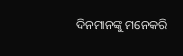ଦିନମାନଙ୍କୁ ମନେକରି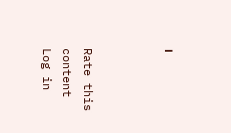।



Rate this content
Log in